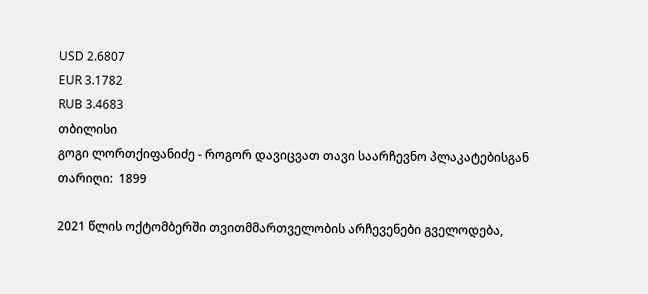USD 2.6807
EUR 3.1782
RUB 3.4683
თბილისი
გოგი ლორთქიფანიძე - როგორ დავიცვათ თავი საარჩევნო პლაკატებისგან
თარიღი:  1899

2021 წლის ოქტომბერში თვითმმართველობის არჩევენები გველოდება,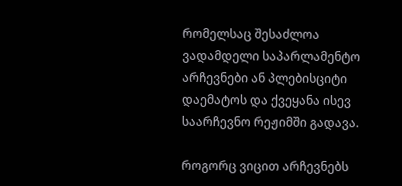რომელსაც შესაძლოა ვადამდელი საპარლამენტო არჩევნები ან პლებისციტი დაემატოს და ქვეყანა ისევ საარჩევნო რეჟიმში გადავა.

როგორც ვიცით არჩევნებს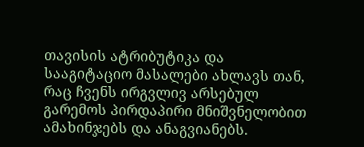თავისის ატრიბუტიკა და სააგიტაციო მასალები ახლავს თან, რაც ჩვენს ირგვლივ არსებულ გარემოს პირდაპირი მნიშვნელობით ამახინჯებს და ანაგვიანებს.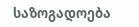საზოგადოება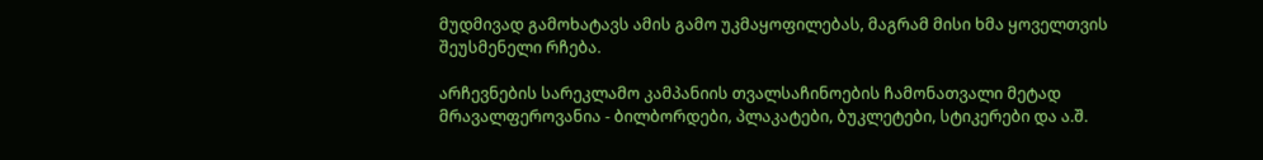მუდმივად გამოხატავს ამის გამო უკმაყოფილებას, მაგრამ მისი ხმა ყოველთვის შეუსმენელი რჩება.

არჩევნების სარეკლამო კამპანიის თვალსაჩინოების ჩამონათვალი მეტად მრავალფეროვანია - ბილბორდები, პლაკატები, ბუკლეტები, სტიკერები და ა.შ.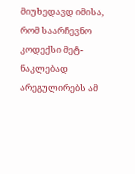მიუხედავდ იმისა, რომ საარჩევნო კოდექსი მეტ-ნაკლებად არეგულირებს ამ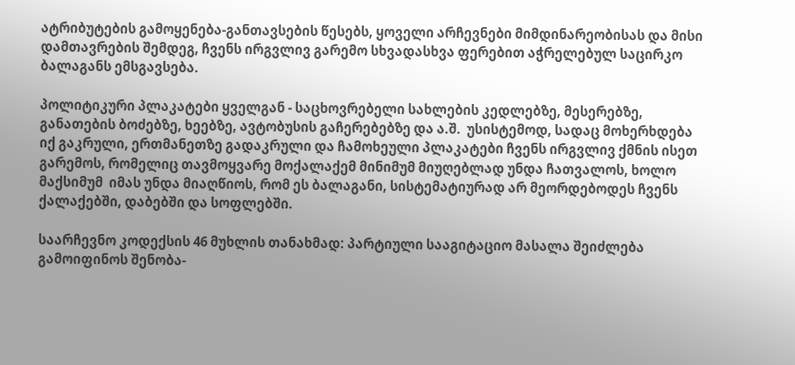ატრიბუტების გამოყენება-განთავსების წესებს, ყოველი არჩევნები მიმდინარეობისას და მისი დამთავრების შემდეგ, ჩვენს ირგვლივ გარემო სხვადასხვა ფერებით აჭრელებულ საცირკო ბალაგანს ემსგავსება.

პოლიტიკური პლაკატები ყველგან - საცხოვრებელი სახლების კედლებზე, მესერებზე, განათების ბოძებზე, ხეებზე, ავტობუსის გაჩერებებზე და ა.შ.  უსისტემოდ, სადაც მოხერხდება იქ გაკრული, ერთმანეთზე გადაკრული და ჩამოხეული პლაკატები ჩვენს ირგვლივ ქმნის ისეთ გარემოს, რომელიც თავმოყვარე მოქალაქემ მინიმუმ მიუღებლად უნდა ჩათვალოს, ხოლო  მაქსიმუმ  იმას უნდა მიაღწიოს, რომ ეს ბალაგანი, სისტემატიურად არ მეორდებოდეს ჩვენს ქალაქებში, დაბებში და სოფლებში.

საარჩევნო კოდექსის 46 მუხლის თანახმად: პარტიული სააგიტაციო მასალა შეიძლება გამოიფინოს შენობა-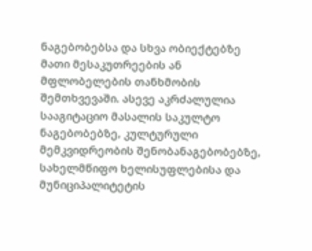ნაგებობებსა და სხვა ობიექტებზე მათი მესაკუთრეების ან მფლობელების თანხმობის შემთხვევაში. ასევე აკრძალულია სააგიტაციო მასალის საკულტო ნაგებობებზე, კულტურული მემკვიდრეობის შენობანაგებობებზე, სახელმწიფო ხელისუფლებისა და მუნიციპალიტეტის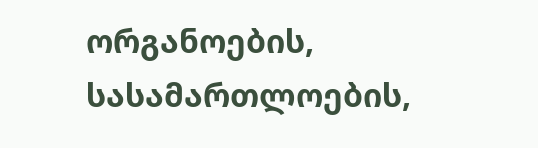ორგანოების, სასამართლოების,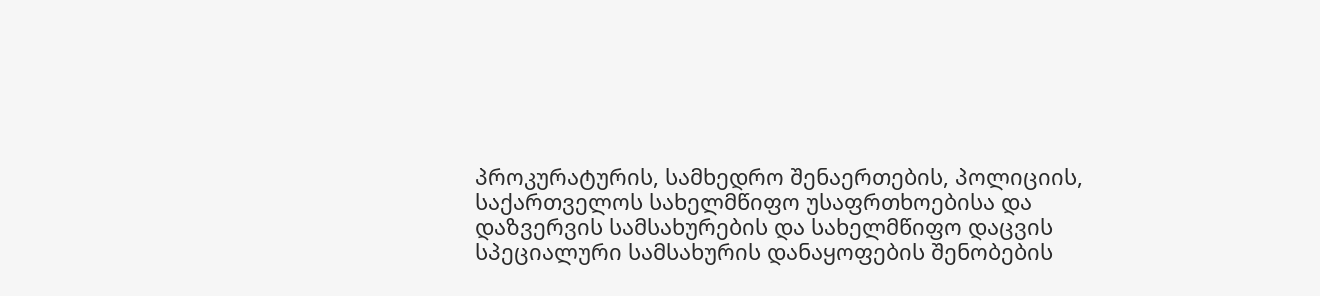პროკურატურის, სამხედრო შენაერთების, პოლიციის, საქართველოს სახელმწიფო უსაფრთხოებისა და დაზვერვის სამსახურების და სახელმწიფო დაცვის სპეციალური სამსახურის დანაყოფების შენობების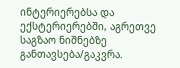ინტერიერებსა და ექსტერიერებში, აგრეთვე საგზაო ნიშნებზე განთავსება/გაკვრა.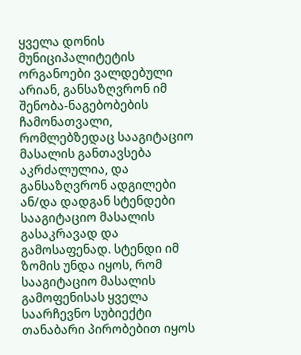ყველა დონის მუნიციპალიტეტის ორგანოები ვალდებული არიან, განსაზღვრონ იმ შენობა-ნაგებობების ჩამონათვალი, რომლებზედაც სააგიტაციო მასალის განთავსება აკრძალულია, და განსაზღვრონ ადგილები ან/და დადგან სტენდები სააგიტაციო მასალის გასაკრავად და გამოსაფენად. სტენდი იმ ზომის უნდა იყოს, რომ სააგიტაციო მასალის გამოფენისას ყველა საარჩევნო სუბიექტი თანაბარი პირობებით იყოს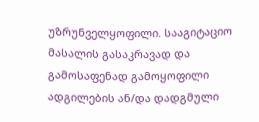უზრუნველყოფილი. სააგიტაციო მასალის გასაკრავად და გამოსაფენად გამოყოფილი ადგილების ან/და დადგმული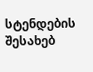სტენდების შესახებ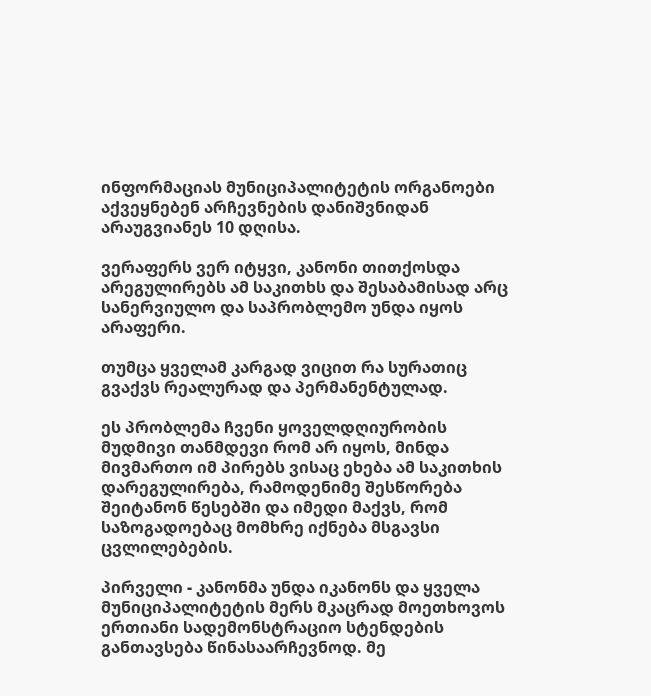ინფორმაციას მუნიციპალიტეტის ორგანოები აქვეყნებენ არჩევნების დანიშვნიდან არაუგვიანეს 10 დღისა.

ვერაფერს ვერ იტყვი, კანონი თითქოსდა არეგულირებს ამ საკითხს და შესაბამისად არც სანერვიულო და საპრობლემო უნდა იყოს არაფერი.

თუმცა ყველამ კარგად ვიცით რა სურათიც გვაქვს რეალურად და პერმანენტულად.

ეს პრობლემა ჩვენი ყოველდღიურობის მუდმივი თანმდევი რომ არ იყოს, მინდა მივმართო იმ პირებს ვისაც ეხება ამ საკითხის დარეგულირება, რამოდენიმე შესწორება შეიტანონ წესებში და იმედი მაქვს, რომ საზოგადოებაც მომხრე იქნება მსგავსი ცვლილებების.

პირველი - კანონმა უნდა იკანონს და ყველა მუნიციპალიტეტის მერს მკაცრად მოეთხოვოს ერთიანი სადემონსტრაციო სტენდების განთავსება წინასაარჩევნოდ. მე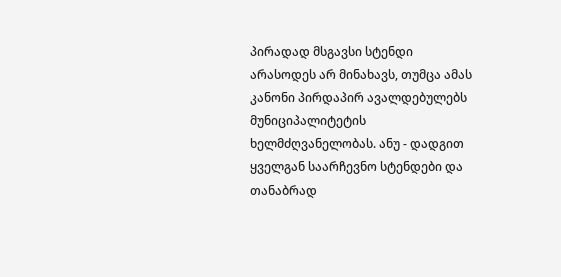პირადად მსგავსი სტენდი არასოდეს არ მინახავს, თუმცა ამას კანონი პირდაპირ ავალდებულებს მუნიციპალიტეტის ხელმძღვანელობას. ანუ - დადგით ყველგან საარჩევნო სტენდები და თანაბრად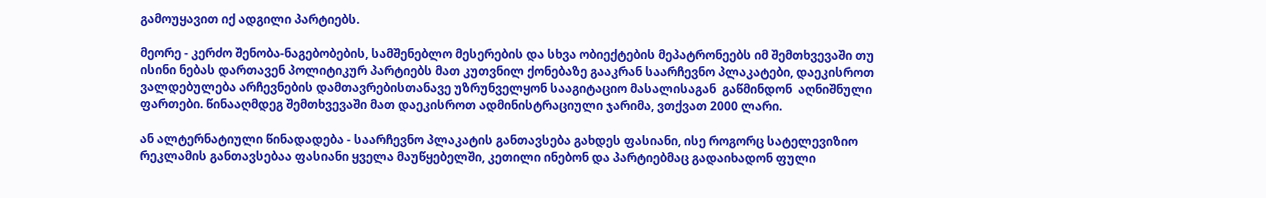გამოუყავით იქ ადგილი პარტიებს.

მეორე - კერძო შენობა-ნაგებობების, სამშენებლო მესერების და სხვა ობიექტების მეპატრონეებს იმ შემთხვევაში თუ ისინი ნებას დართავენ პოლიტიკურ პარტიებს მათ კუთვნილ ქონებაზე გააკრან საარჩევნო პლაკატები, დაეკისროთ ვალდებულება არჩევნების დამთავრებისთანავე უზრუნველყონ სააგიტაციო მასალისაგან  გაწმინდონ  აღნიშნული ფართები. წინააღმდეგ შემთხვევაში მათ დაეკისროთ ადმინისტრაციული ჯარიმა, ვთქვათ 2000 ლარი.

ან ალტერნატიული წინადადება - საარჩევნო პლაკატის განთავსება გახდეს ფასიანი, ისე როგორც სატელევიზიო რეკლამის განთავსებაა ფასიანი ყველა მაუწყებელში, კეთილი ინებონ და პარტიებმაც გადაიხადონ ფული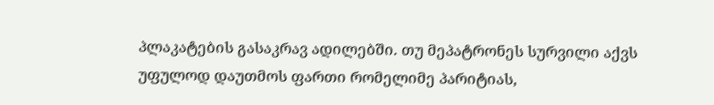პლაკატების გასაკრავ ადილებში. თუ მეპატრონეს სურვილი აქვს უფულოდ დაუთმოს ფართი რომელიმე პარიტიას,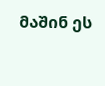მაშინ ეს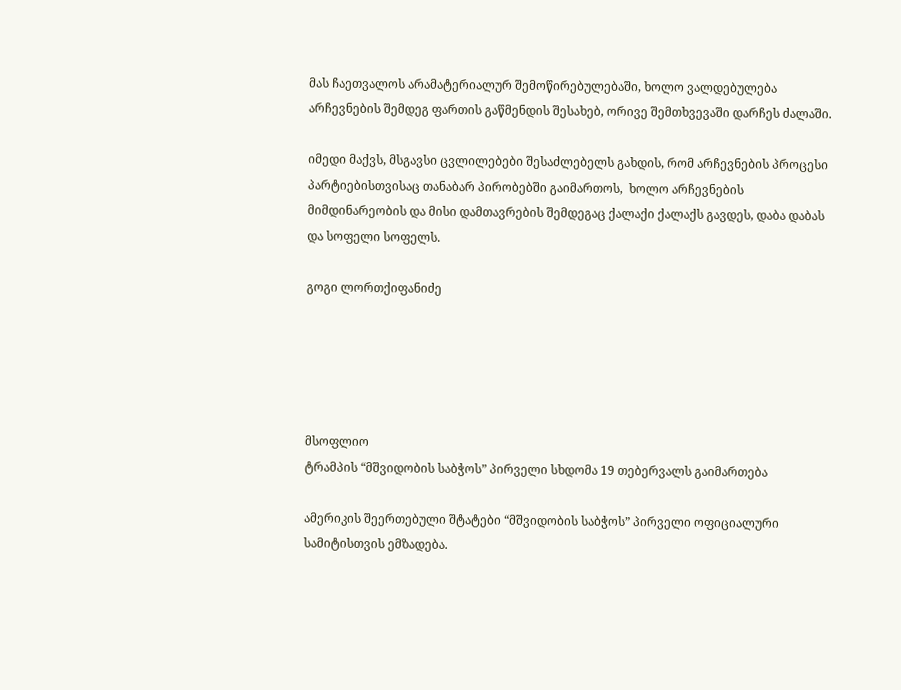მას ჩაეთვალოს არამატერიალურ შემოწირებულებაში, ხოლო ვალდებულება არჩევნების შემდეგ ფართის გაწმენდის შესახებ, ორივე შემთხვევაში დარჩეს ძალაში.

იმედი მაქვს, მსგავსი ცვლილებები შესაძლებელს გახდის, რომ არჩევნების პროცესი პარტიებისთვისაც თანაბარ პირობებში გაიმართოს,  ხოლო არჩევნების მიმდინარეობის და მისი დამთავრების შემდეგაც ქალაქი ქალაქს გავდეს, დაბა დაბას და სოფელი სოფელს.

გოგი ლორთქიფანიძე





მსოფლიო
ტრამპის “მშვიდობის საბჭოს” პირველი სხდომა 19 თებერვალს გაიმართება

ამერიკის შეერთებული შტატები “მშვიდობის საბჭოს” პირველი ოფიციალური სამიტისთვის ემზადება.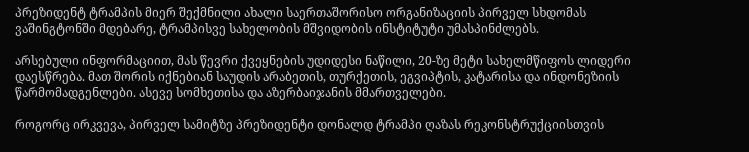პრეზიდენტ ტრამპის მიერ შექმნილი ახალი საერთაშორისო ორგანიზაციის პირველ სხდომას ვაშინგტონში მდებარე, ტრამპისვე სახელობის მშვიდობის ინსტიტუტი უმასპინძლებს.

არსებული ინფორმაციით, მას წევრი ქვეყნების უდიდესი ნაწილი, 20-ზე მეტი სახელმწიფოს ლიდერი დაესწრება. მათ შორის იქნებიან საუდის არაბეთის, თურქეთის, ეგვიპტის, კატარისა და ინდონეზიის წარმომადგენლები. ასევე სომხეთისა და აზერბაიჯანის მმართველები.

როგორც ირკვევა, პირველ სამიტზე პრეზიდენტი დონალდ ტრამპი ღაზას რეკონსტრუქციისთვის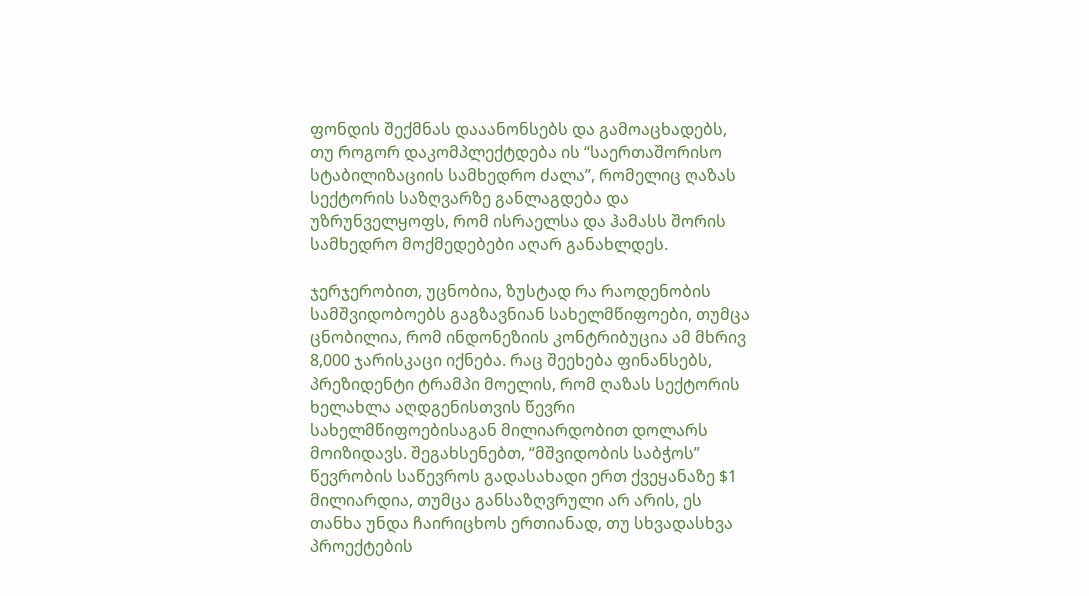ფონდის შექმნას დააანონსებს და გამოაცხადებს, თუ როგორ დაკომპლექტდება ის “საერთაშორისო სტაბილიზაციის სამხედრო ძალა”, რომელიც ღაზას სექტორის საზღვარზე განლაგდება და უზრუნველყოფს, რომ ისრაელსა და ჰამასს შორის სამხედრო მოქმედებები აღარ განახლდეს.

ჯერჯერობით, უცნობია, ზუსტად რა რაოდენობის სამშვიდობოებს გაგზავნიან სახელმწიფოები, თუმცა ცნობილია, რომ ინდონეზიის კონტრიბუცია ამ მხრივ 8,000 ჯარისკაცი იქნება. რაც შეეხება ფინანსებს, პრეზიდენტი ტრამპი მოელის, რომ ღაზას სექტორის ხელახლა აღდგენისთვის წევრი სახელმწიფოებისაგან მილიარდობით დოლარს მოიზიდავს. შეგახსენებთ, “მშვიდობის საბჭოს” წევრობის საწევროს გადასახადი ერთ ქვეყანაზე $1 მილიარდია, თუმცა განსაზღვრული არ არის, ეს თანხა უნდა ჩაირიცხოს ერთიანად, თუ სხვადასხვა პროექტების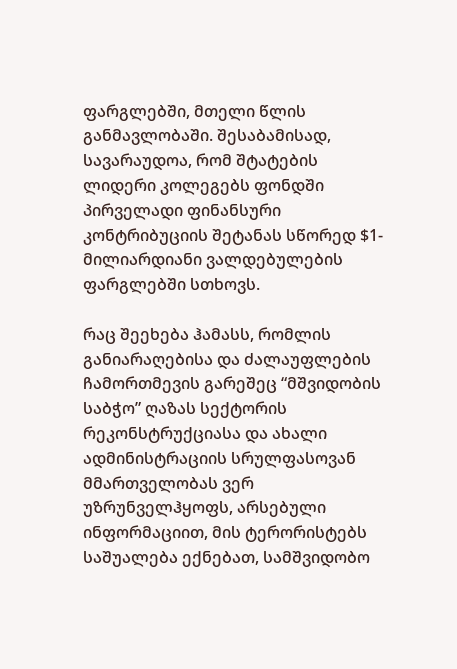ფარგლებში, მთელი წლის განმავლობაში. შესაბამისად, სავარაუდოა, რომ შტატების ლიდერი კოლეგებს ფონდში პირველადი ფინანსური კონტრიბუციის შეტანას სწორედ $1-მილიარდიანი ვალდებულების ფარგლებში სთხოვს.

რაც შეეხება ჰამასს, რომლის განიარაღებისა და ძალაუფლების ჩამორთმევის გარეშეც “მშვიდობის საბჭო” ღაზას სექტორის რეკონსტრუქციასა და ახალი ადმინისტრაციის სრულფასოვან მმართველობას ვერ უზრუნველჰყოფს, არსებული ინფორმაციით, მის ტერორისტებს საშუალება ექნებათ, სამშვიდობო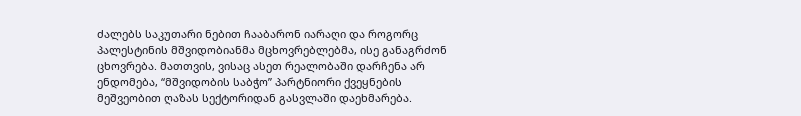ძალებს საკუთარი ნებით ჩააბარონ იარაღი და როგორც პალესტინის მშვიდობიანმა მცხოვრებლებმა, ისე განაგრძონ ცხოვრება. მათთვის, ვისაც ასეთ რეალობაში დარჩენა არ ენდომება, “მშვიდობის საბჭო” პარტნიორი ქვეყნების მეშვეობით ღაზას სექტორიდან გასვლაში დაეხმარება.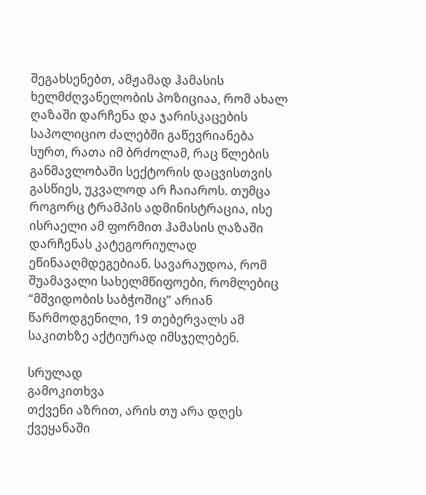შეგახსენებთ, ამჟამად ჰამასის ხელმძღვანელობის პოზიციაა, რომ ახალ ღაზაში დარჩენა და ჯარისკაცების საპოლიციო ძალებში გაწევრიანება სურთ, რათა იმ ბრძოლამ, რაც წლების განმავლობაში სექტორის დაცვისთვის გასწიეს, უკვალოდ არ ჩაიაროს. თუმცა როგორც ტრამპის ადმინისტრაცია, ისე ისრაელი ამ ფორმით ჰამასის ღაზაში დარჩენას კატეგორიულად ეწინააღმდეგებიან. სავარაუდოა, რომ შუამავალი სახელმწიფოები, რომლებიც “მშვიდობის საბჭოშიც” არიან წარმოდგენილი, 19 თებერვალს ამ საკითხზე აქტიურად იმსჯელებენ.

სრულად
გამოკითხვა
თქვენი აზრით, არის თუ არა დღეს ქვეყანაში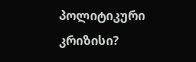პოლიტიკური კრიზისი?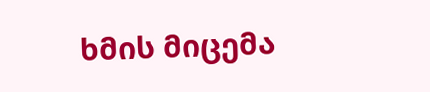ხმის მიცემა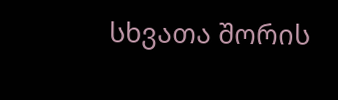სხვათა შორის